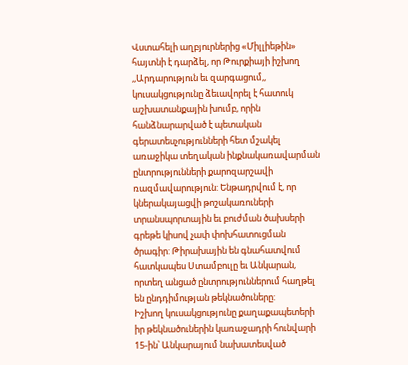Վստահելի աղբյուրներից «Միլլիեթին» հայտնի է դարձել, որ Թուրքիայի իշխող ,,Արդարություն եւ զարգացում,, կուսակցությունը ձեւավորել է հատուկ աշխատանքային խումբ, որին հանձնարարված է պետական գերատեսչությունների հետ մշակել առաջիկա տեղական ինքնակառավարման ընտրությունների քարոզարշավի ռազմավարություն: Ենթադրվում է, որ կներակայացվի թոշակառուների տրանսպորտային եւ բուժման ծախսերի գրեթե կիսով չափ փոխհատուցման ծրագիր: Թիրախային են գնահատվում հատկապես Ստամբուլը եւ Անկարան, որտեղ անցած ընտրություններում հաղթել են ընդդիմության թեկնածուները:
Իշխող կուսակցությունը քաղաքապետերի իր թեկնածուներին կառաջադրի հունվարի 15-ին՝ Անկարայում նախատեսված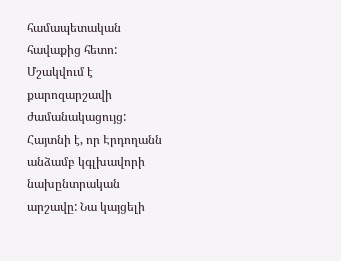համապետական հավաքից հետո: Մշակվում է քարոզարշավի ժամանակացույց: Հայտնի է, որ Էրդողանն անձամբ կգլխավորի նախընտրական արշավը: Նա կայցելի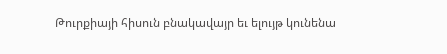Թուրքիայի հիսուն բնակավայր եւ ելույթ կունենա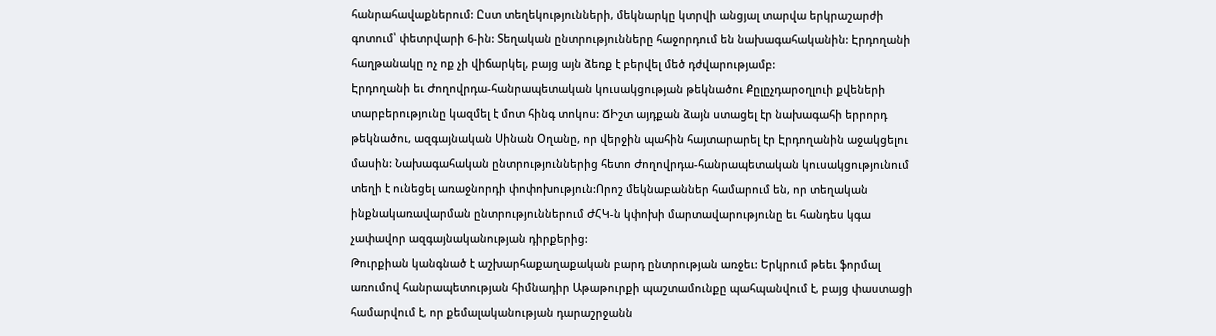հանրահավաքներում: Ըստ տեղեկությունների, մեկնարկը կտրվի անցյալ տարվա երկրաշարժի գոտում՝ փետրվարի 6-ին: Տեղական ընտրությունները հաջորդում են նախագահականին: Էրդողանի հաղթանակը ոչ ոք չի վիճարկել, բայց այն ձեռք է բերվել մեծ դժվարությամբ:
Էրդողանի եւ Ժողովրդա-հանրապետական կուսակցության թեկնածու Քըլըչդարօղլուի քվեների տարբերությունը կազմել է մոտ հինգ տոկոս: ՃԻշտ այդքան ձայն ստացել էր նախագահի երրորդ թեկնածու, ազգայնական Սինան Օղանը, որ վերջին պահին հայտարարել էր Էրդողանին աջակցելու մասին: Նախագահական ընտրություններից հետո Ժողովրդա-հանրապետական կուսակցությունում տեղի է ունեցել առաջնորդի փոփոխություն:Որոշ մեկնաբաններ համարում են, որ տեղական ինքնակառավարման ընտրություններում ԺՀԿ-ն կփոխի մարտավարությունը եւ հանդես կգա չափավոր ազգայնականության դիրքերից:
Թուրքիան կանգնած է աշխարհաքաղաքական բարդ ընտրության առջեւ: Երկրում թեեւ ֆորմալ առումով հանրապետության հիմնադիր Աթաթուրքի պաշտամունքը պահպանվում է, բայց փաստացի համարվում է, որ քեմալականության դարաշրջանն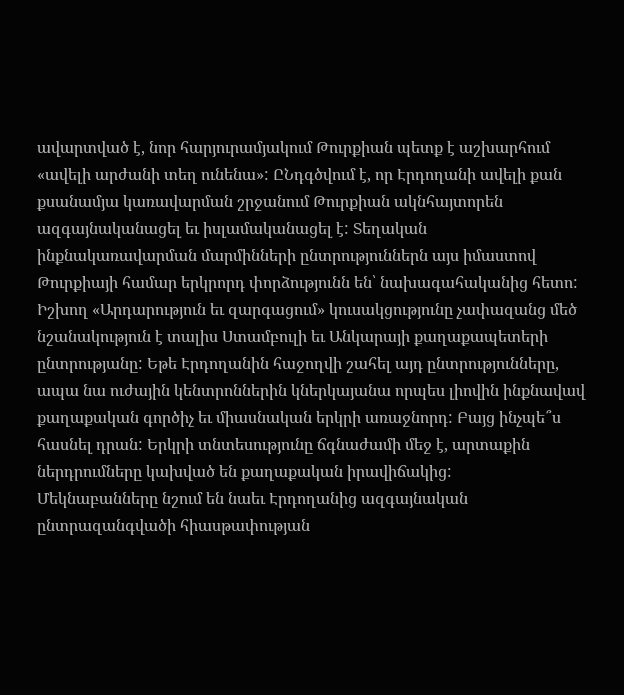ավարտված է, նոր հարյուրամյակում Թուրքիան պետք է աշխարհում «ավելի արժանի տեղ ունենա»: ԸՆդգծվում է, որ Էրդողանի ավելի քան քսանամյա կառավարման շրջանում Թուրքիան ակնհայտորեն ազգայնականացել եւ իսլամականացել է: Տեղական ինքնակառավարման մարմինների ընտրություններն այս իմաստով Թուրքիայի համար երկրորդ փորձությունն են՝ նախագահականից հետո:
Իշխող «Արդարություն եւ զարգացում» կուսակցությունը չափազանց մեծ նշանակություն է տալիս Ստամբուլի եւ Անկարայի քաղաքապետերի ընտրությանը: Եթե Էրդողանին հաջողվի շահել այդ ընտրությունները, ապա նա ուժային կենտրոններին կներկայանա որպես լիովին ինքնավավ քաղաքական գործիչ եւ միասնական երկրի առաջնորդ: Բայց ինչպե՞ս հասնել դրան: Երկրի տնտեսությունը ճգնաժամի մեջ է, արտաքին ներդրումները կախված են քաղաքական իրավիճակից:
Մեկնաբանները նշում են նաեւ Էրդողանից ազգայնական ընտրազանգվածի հիասթափության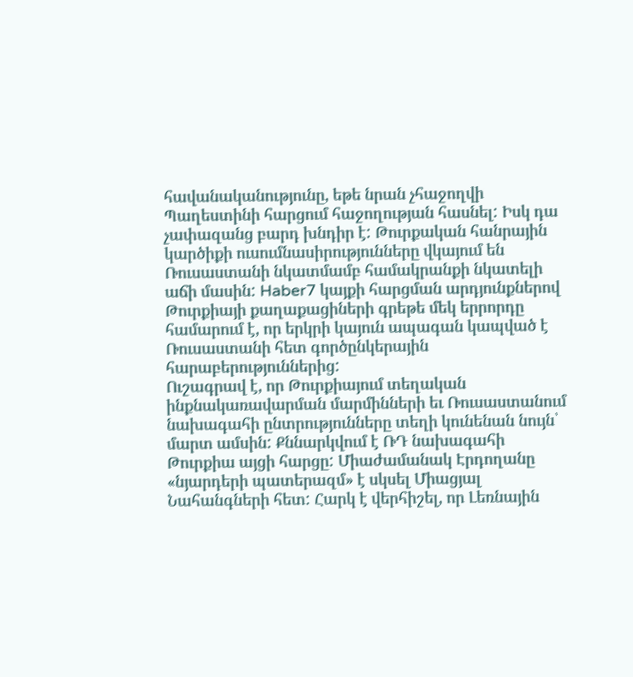հավանականությունը, եթե նրան չհաջողվի Պաղեստինի հարցում հաջողության հասնել: Իսկ դա չափազանց բարդ խնդիր է: Թուրքական հանրային կարծիքի ուսումնասիրությունները վկայում են Ռուսաստանի նկատմամբ համակրանքի նկատելի աճի մասին: Haber7 կայքի հարցման արդյունքներով Թուրքիայի քաղաքացիների գրեթե մեկ երրորդը համարում է, որ երկրի կայուն ապագան կապված է Ռուսաստանի հետ գործընկերային հարաբերություններից:
Ուշագրավ է, որ Թուրքիայում տեղական ինքնակառավարման մարմինների եւ Ռուսաստանում նախագահի ընտրությունները տեղի կունենան նույն՝ մարտ ամսին: Քննարկվում է ՌԴ նախագահի Թուրքիա այցի հարցը: Միաժամանակ Էրդողանը «նյարդերի պատերազմ» է սկսել Միացյալ Նահանգների հետ: Հարկ է վերհիշել, որ Լեռնային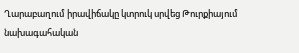Ղարաբաղում իրավիճակը կտրուկ սրվեց Թուրքիայում նախագահական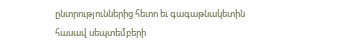ընտրություններից հետո եւ գագաթնակետին հասավ սեպտեմբերի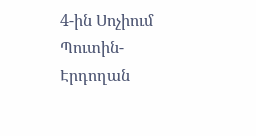4-ին Սոչիում Պուտին-Էրդողան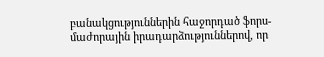բանակցություններին հաջորդած ֆորս-մաժորային իրադարձություններով, որ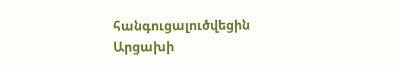հանգուցալուծվեցին Արցախի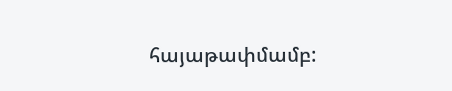հայաթափմամբ: